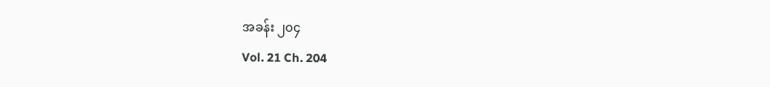အခန်း ၂၀၄
Vol. 21 Ch. 204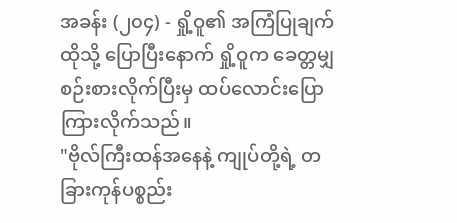အခန်း (၂၀၄) - ရှို့ဝူ၏ အကြံပြုချက်
ထိုသို့ ပြောပြီးနောက် ရှို့ဝူက ခေတ္တမျှ စဉ်းစားလိုက်ပြီးမှ ထပ်လောင်းပြောကြားလိုက်သည်။
"ဗိုလ်ကြီးထန်အနေနဲ့ ကျုပ်တို့ရဲ့ တခြားကုန်ပစ္စည်း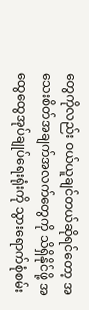တွေကိုလည်း ဝယ်ယူချင်တယ်ဆိုရင်တော့ အသေးစိတ်အချက်အလက်တွေကို သိရှိနိုင်ဖို့ အထွေထွေအုပ်ချုပ်ရေးရုံးကို သွားရောက်စုံစမ်း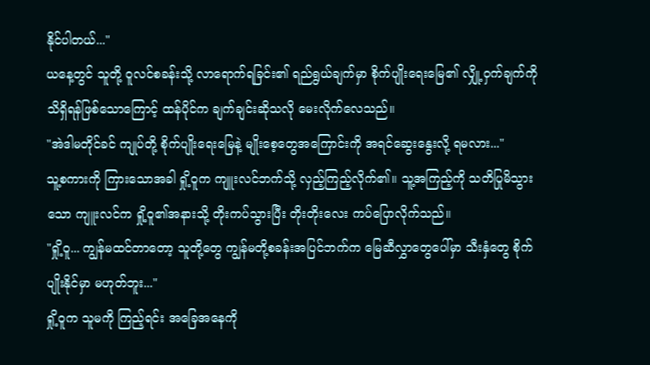နိုင်ပါတယ်..."
ယနေ့တွင် သူတို့ ဝူလင်စခန်းသို့ လာရောက်ရခြင်း၏ ရည်ရွယ်ချက်မှာ စိုက်ပျိုးရေးမြေ၏ လျှို့ဝှက်ချက်ကို သိရှိရန်ဖြစ်သောကြောင့် ထန်ပိုင်က ချက်ချင်းဆိုသလို မေးလိုက်လေသည်။
"အဲဒါမတိုင်ခင် ကျုပ်တို့ စိုက်ပျိုးရေးမြေနဲ့ မျိုးစေ့တွေအကြောင်းကို အရင်ဆွေးနွေးလို့ ရမလား..."
သူ့စကားကို ကြားသောအခါ ရှို့ဝူက ကျူးလင်ဘက်သို့ လှည့်ကြည့်လိုက်၏။ သူ့အကြည့်ကို သတိပြုမိသွားသော ကျူးလင်က ရှို့ဝူ၏အနားသို့ တိုးကပ်သွားပြီး တိုးတိုးလေး ကပ်ပြောလိုက်သည်။
"ရှို့ဝူ... ကျွန်မထင်တာတော့ သူတို့တွေ ကျွန်မတို့စခန်းအပြင်ဘက်က မြေဆီလွှာတွေပေါ်မှာ သီးနှံတွေ စိုက်ပျိုးနိုင်မှာ မဟုတ်ဘူး..."
ရှို့ဝူက သူမကို ကြည့်ရင်း အခြေအနေကို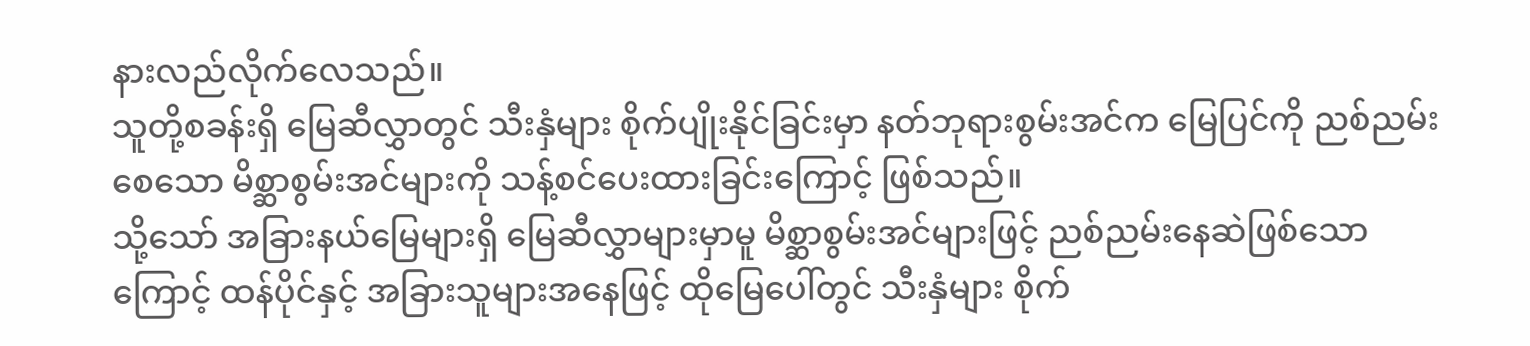နားလည်လိုက်လေသည်။
သူတို့စခန်းရှိ မြေဆီလွှာတွင် သီးနှံများ စိုက်ပျိုးနိုင်ခြင်းမှာ နတ်ဘုရားစွမ်းအင်က မြေပြင်ကို ညစ်ညမ်းစေသော မိစ္ဆာစွမ်းအင်များကို သန့်စင်ပေးထားခြင်းကြောင့် ဖြစ်သည်။
သို့သော် အခြားနယ်မြေများရှိ မြေဆီလွှာများမှာမူ မိစ္ဆာစွမ်းအင်များဖြင့် ညစ်ညမ်းနေဆဲဖြစ်သောကြောင့် ထန်ပိုင်နှင့် အခြားသူများအနေဖြင့် ထိုမြေပေါ်တွင် သီးနှံများ စိုက်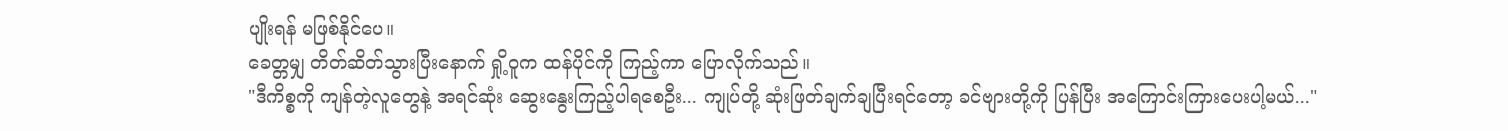ပျိုးရန် မဖြစ်နိုင်ပေ။
ခေတ္တမျှ တိတ်ဆိတ်သွားပြီးနောက် ရှို့ဝူက ထန်ပိုင်ကို ကြည့်ကာ ပြောလိုက်သည်။
"ဒီကိစ္စကို ကျန်တဲ့လူတွေနဲ့ အရင်ဆုံး ဆွေးနွေးကြည့်ပါရစေဦး... ကျုပ်တို့ ဆုံးဖြတ်ချက်ချပြီးရင်တော့ ခင်ဗျားတို့ကို ပြန်ပြီး အကြောင်းကြားပေးပါ့မယ်..."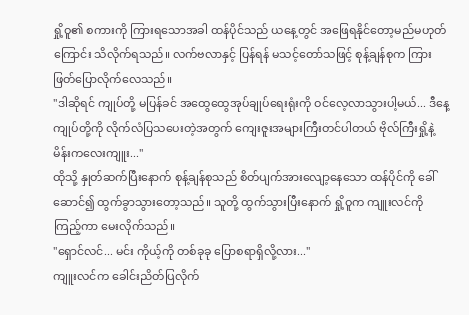ရှို့ဝူ၏ စကားကို ကြားရသောအခါ ထန်ပိုင်သည် ယနေ့တွင် အဖြေရနိုင်တော့မည်မဟုတ်ကြောင်း သိလိုက်ရသည်။ လက်ဗလာနှင့် ပြန်ရန် မသင့်တော်သဖြင့် စုန့်ချန်စုက ကြားဖြတ်ပြောလိုက်လေသည်။
"ဒါဆိုရင် ကျုပ်တို့ မပြန်ခင် အထွေထွေအုပ်ချုပ်ရေးရုံးကို ဝင်လေ့လာသွားပါ့မယ်... ဒီနေ့ ကျုပ်တို့ကို လိုက်လံပြသပေးတဲ့အတွက် ကျေးဇူးအများကြီးတင်ပါတယ် ဗိုလ်ကြီးရှို့နဲ့ မိန်းကလေးကျူး..."
ထိုသို့ နှုတ်ဆက်ပြီးနောက် စုန့်ချန်စုသည် စိတ်ပျက်အားလျော့နေသော ထန်ပိုင်ကို ခေါ်ဆောင်၍ ထွက်ခွာသွားတော့သည်။ သူတို့ ထွက်သွားပြီးနောက် ရှို့ဝူက ကျူးလင်ကို ကြည့်ကာ မေးလိုက်သည်။
"ရှောင်လင်... မင်း ကိုယ့်ကို တစ်ခုခု ပြောစရာရှိလို့လား..."
ကျူးလင်က ခေါင်းညိတ်ပြလိုက်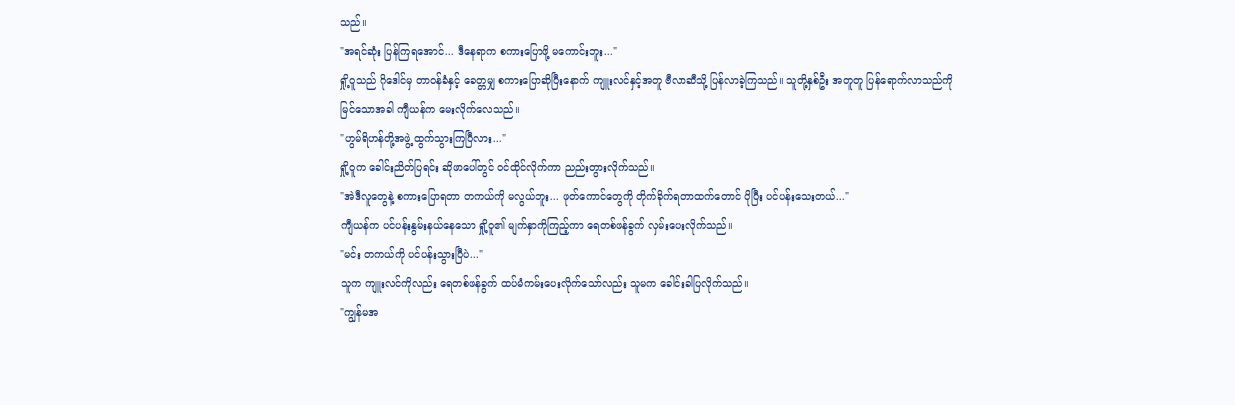သည်။
"အရင်ဆုံး ပြန်ကြရအောင်... ဒီနေရာက စကားပြောဖို့ မကောင်းဘူး..."
ရှို့ဝူသည် ဂိုဒေါင်မှ တာဝန်ခံနှင့် ခေတ္တမျှ စကားပြောဆိုပြီးနောက် ကျူးလင်နှင့်အတူ ဗီလာဆီသို့ ပြန်လာခဲ့ကြသည်။ သူတို့နှစ်ဦး အတူတူ ပြန်ရောက်လာသည်ကို မြင်သောအခါ ကျီယန်က မေးလိုက်လေသည်။
"ဟွမ်ရိဟန်တို့အဖွဲ့ ထွက်သွားကြပြီလား..."
ရှို့ဝူက ခေါင်းညိတ်ပြရင်း ဆိုဖာပေါ်တွင် ဝင်ထိုင်လိုက်ကာ ညည်းတွားလိုက်သည်။
"အဲဒီလူတွေနဲ့ စကားပြောရတာ တကယ်ကို မလွယ်ဘူး... ဖုတ်ကောင်တွေကို တိုက်ခိုက်ရတာထက်တောင် ပိုပြီး ပင်ပန်းသေးတယ်..."
ကျီယန်က ပင်ပန်းနွမ်းနယ်နေသော ရှို့ဝူ၏ မျက်နှာကိုကြည့်ကာ ရေတစ်ဖန်ခွက် လှမ်းပေးလိုက်သည်။
"မင်း တကယ်ကို ပင်ပန်းသွားပြီပဲ..."
သူက ကျူးလင်ကိုလည်း ရေတစ်ဖန်ခွက် ထပ်မံကမ်းပေးလိုက်သော်လည်း သူမက ခေါင်းခါပြလိုက်သည်။
"ကျွန်မအ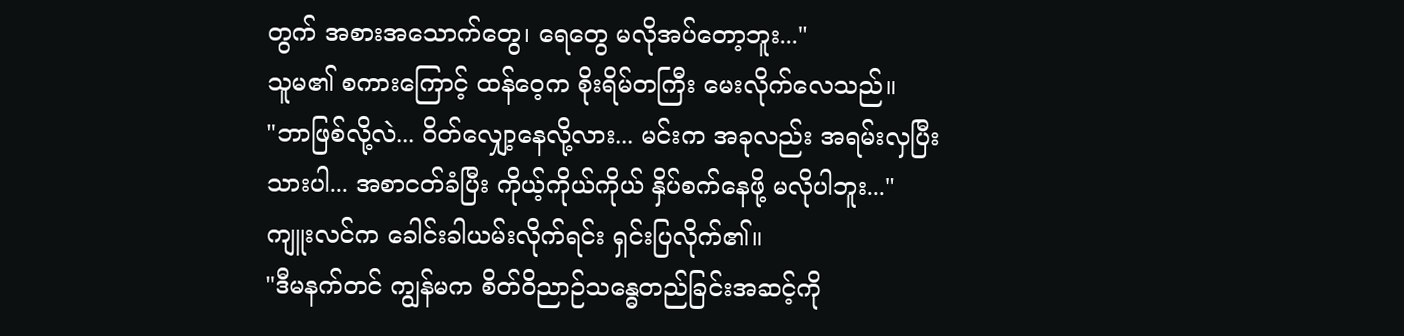တွက် အစားအသောက်တွေ၊ ရေတွေ မလိုအပ်တော့ဘူး..."
သူမ၏ စကားကြောင့် ထန်ဝေ့က စိုးရိမ်တကြီး မေးလိုက်လေသည်။
"ဘာဖြစ်လို့လဲ... ဝိတ်လျှော့နေလို့လား... မင်းက အခုလည်း အရမ်းလှပြီးသားပါ... အစာငတ်ခံပြီး ကိုယ့်ကိုယ်ကိုယ် နှိပ်စက်နေဖို့ မလိုပါဘူး..."
ကျူးလင်က ခေါင်းခါယမ်းလိုက်ရင်း ရှင်းပြလိုက်၏။
"ဒီမနက်တင် ကျွန်မက စိတ်ဝိညာဉ်သန္ဓေတည်ခြင်းအဆင့်ကို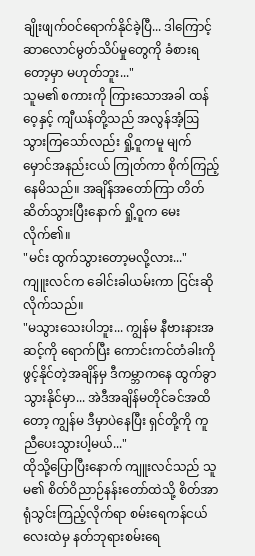ချိုးဖျက်ဝင်ရောက်နိုင်ခဲ့ပြီ... ဒါကြောင့် ဆာလောင်မွတ်သိပ်မှုတွေကို ခံစားရတော့မှာ မဟုတ်ဘူး..."
သူမ၏ စကားကို ကြားသောအခါ ထန်ဝေ့နှင့် ကျီယန်တို့သည် အလွန်အံ့ဩသွားကြသော်လည်း ရှို့ဝူကမူ မျက်မှောင်အနည်းငယ် ကြုတ်ကာ စိုက်ကြည့်နေမိသည်။ အချိန်အတော်ကြာ တိတ်ဆိတ်သွားပြီးနောက် ရှို့ဝူက မေးလိုက်၏။
"မင်း ထွက်သွားတော့မလို့လား..."
ကျူးလင်က ခေါင်းခါယမ်းကာ ငြင်းဆိုလိုက်သည်။
"မသွားသေးပါဘူး... ကျွန်မ နီဗားနားအဆင့်ကို ရောက်ပြီး ကောင်းကင်တံခါးကို ဖွင့်နိုင်တဲ့အချိန်မှ ဒီကမ္ဘာကနေ ထွက်ခွာသွားနိုင်မှာ... အဲဒီအချိန်မတိုင်ခင်အထိတော့ ကျွန်မ ဒီမှာပဲနေပြီး ရှင်တို့ကို ကူညီပေးသွားပါ့မယ်..."
ထိုသို့ပြောပြီးနောက် ကျူးလင်သည် သူမ၏ စိတ်ဝိညာဉ်နန်းတော်ထဲသို့ စိတ်အာရုံသွင်းကြည့်လိုက်ရာ စမ်းရေကန်ငယ်လေးထဲမှ နတ်ဘုရားစမ်းရေ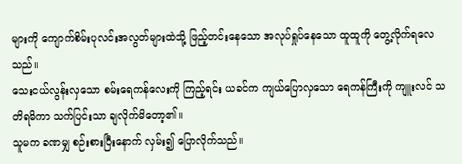များကို ကျောက်စိမ်းပုလင်းအလွတ်များထဲသို့ ဖြည့်တင်းနေသော အလုပ်ရှုပ်နေသော ထူထူကို တွေ့လိုက်ရလေသည်။
သေးငယ်လွန်းလှသော စမ်းရေကန်လေးကို ကြည့်ရင်း ယခင်က ကျယ်ပြောလှသော ရေကန်ကြီးကို ကျူးလင် သတိရမိကာ သက်ပြင်းသာ ချလိုက်မိတော့၏။
သူမက ခဏမျှ စဉ်းစားပြီးနောက် လှမ်း၍ ပြောလိုက်သည်။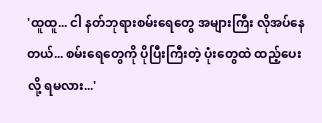'ထူထူ... ငါ နတ်ဘုရားစမ်းရေတွေ အများကြီး လိုအပ်နေတယ်... စမ်းရေတွေကို ပိုပြီးကြီးတဲ့ ပုံးတွေထဲ ထည့်ပေးလို့ ရမလား...'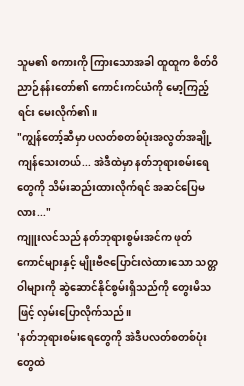သူမ၏ စကားကို ကြားသောအခါ ထူထူက စိတ်ဝိညာဉ်နန်းတော်၏ ကောင်းကင်ယံကို မော့ကြည့်ရင်း မေးလိုက်၏။
"ကျွန်တော့်ဆီမှာ ပလတ်စတစ်ပုံးအလွတ်အချို့ ကျန်သေးတယ်... အဲဒီထဲမှာ နတ်ဘုရားစမ်းရေတွေကို သိမ်းဆည်းထားလိုက်ရင် အဆင်ပြေမလား..."
ကျူးလင်သည် နတ်ဘုရားစွမ်းအင်က ဖုတ်ကောင်များနှင့် မျိုးဗီဇပြောင်းလဲထားသော သတ္တဝါများကို ဆွဲဆောင်နိုင်စွမ်းရှိသည်ကို တွေးမိသဖြင့် လှမ်းပြောလိုက်သည်။
'နတ်ဘုရားစမ်းရေတွေကို အဲဒီပလတ်စတစ်ပုံးတွေထဲ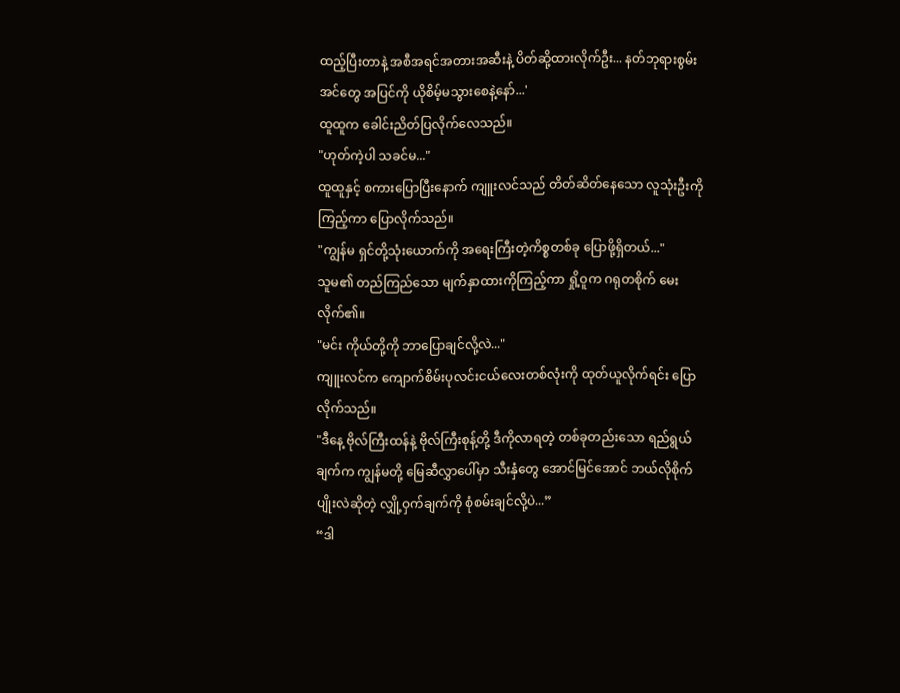ထည့်ပြီးတာနဲ့ အစီအရင်အတားအဆီးနဲ့ ပိတ်ဆို့ထားလိုက်ဦး... နတ်ဘုရားစွမ်းအင်တွေ အပြင်ကို ယိုစိမ့်မသွားစေနဲ့နော်...'
ထူထူက ခေါင်းညိတ်ပြလိုက်လေသည်။
"ဟုတ်ကဲ့ပါ သခင်မ..."
ထူထူနှင့် စကားပြောပြီးနောက် ကျူးလင်သည် တိတ်ဆိတ်နေသော လူသုံးဦးကို ကြည့်ကာ ပြောလိုက်သည်။
"ကျွန်မ ရှင်တို့သုံးယောက်ကို အရေးကြီးတဲ့ကိစ္စတစ်ခု ပြောဖို့ရှိတယ်..."
သူမ၏ တည်ကြည်သော မျက်နှာထားကိုကြည့်ကာ ရှို့ဝူက ဂရုတစိုက် မေးလိုက်၏။
"မင်း ကိုယ်တို့ကို ဘာပြောချင်လို့လဲ..."
ကျူးလင်က ကျောက်စိမ်းပုလင်းငယ်လေးတစ်လုံးကို ထုတ်ယူလိုက်ရင်း ပြောလိုက်သည်။
"ဒီနေ့ ဗိုလ်ကြီးထန်နဲ့ ဗိုလ်ကြီးစုန့်တို့ ဒီကိုလာရတဲ့ တစ်ခုတည်းသော ရည်ရွယ်ချက်က ကျွန်မတို့ မြေဆီလွှာပေါ်မှာ သီးနှံတွေ အောင်မြင်အောင် ဘယ်လိုစိုက်ပျိုးလဲဆိုတဲ့ လျှို့ဝှက်ချက်ကို စုံစမ်းချင်လို့ပဲ...”
“ဒါ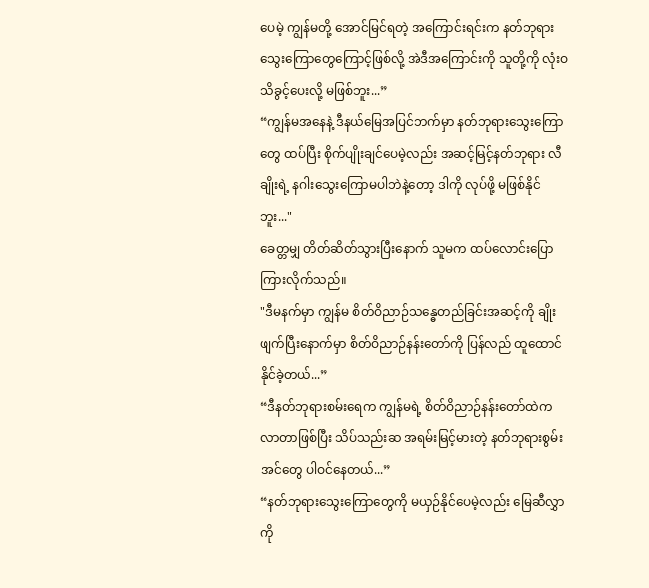ပေမဲ့ ကျွန်မတို့ အောင်မြင်ရတဲ့ အကြောင်းရင်းက နတ်ဘုရားသွေးကြောတွေကြောင့်ဖြစ်လို့ အဲဒီအကြောင်းကို သူတို့ကို လုံးဝ သိခွင့်ပေးလို့ မဖြစ်ဘူး...”
“ကျွန်မအနေနဲ့ ဒီနယ်မြေအပြင်ဘက်မှာ နတ်ဘုရားသွေးကြောတွေ ထပ်ပြီး စိုက်ပျိုးချင်ပေမဲ့လည်း အဆင့်မြင့်နတ်ဘုရား လီချိုးရဲ့ နဂါးသွေးကြောမပါဘဲနဲ့တော့ ဒါကို လုပ်ဖို့ မဖြစ်နိုင်ဘူး..."
ခေတ္တမျှ တိတ်ဆိတ်သွားပြီးနောက် သူမက ထပ်လောင်းပြောကြားလိုက်သည်။
"ဒီမနက်မှာ ကျွန်မ စိတ်ဝိညာဉ်သန္ဓေတည်ခြင်းအဆင့်ကို ချိုးဖျက်ပြီးနောက်မှာ စိတ်ဝိညာဉ်နန်းတော်ကို ပြန်လည် ထူထောင်နိုင်ခဲ့တယ်...”
“ဒီနတ်ဘုရားစမ်းရေက ကျွန်မရဲ့ စိတ်ဝိညာဉ်နန်းတော်ထဲက လာတာဖြစ်ပြီး သိပ်သည်းဆ အရမ်းမြင့်မားတဲ့ နတ်ဘုရားစွမ်းအင်တွေ ပါဝင်နေတယ်...”
“နတ်ဘုရားသွေးကြောတွေကို မယှဉ်နိုင်ပေမဲ့လည်း မြေဆီလွှာကို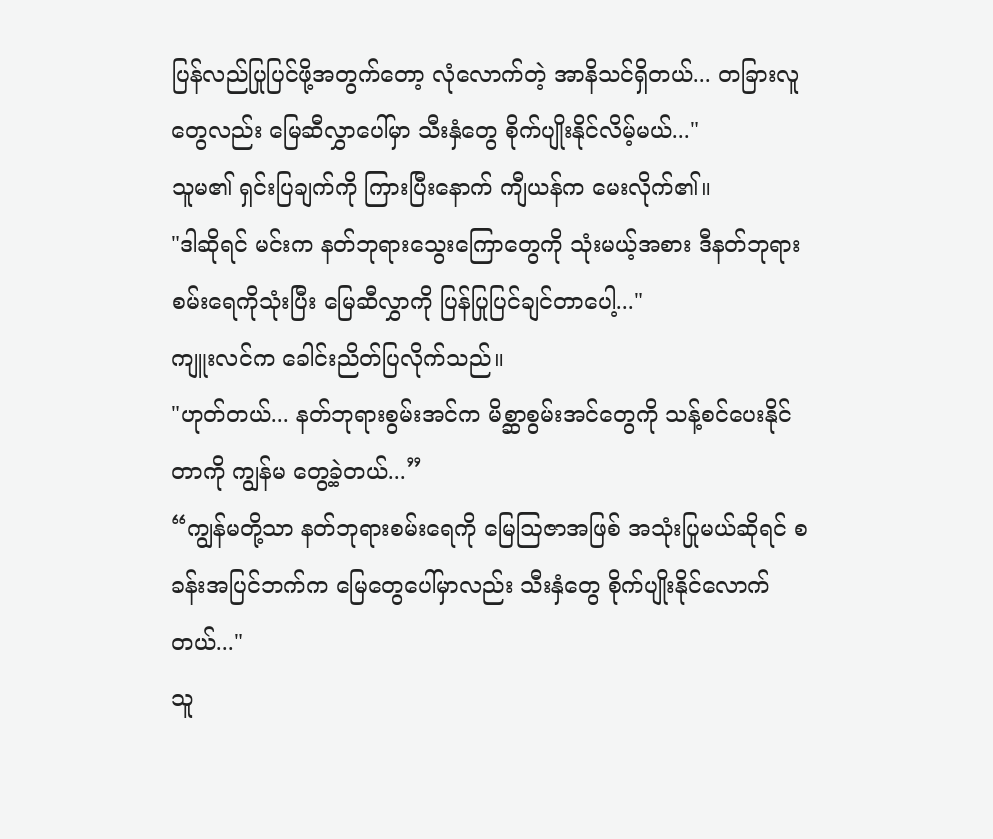ပြန်လည်ပြုပြင်ဖို့အတွက်တော့ လုံလောက်တဲ့ အာနိသင်ရှိတယ်... တခြားလူတွေလည်း မြေဆီလွှာပေါ်မှာ သီးနှံတွေ စိုက်ပျိုးနိုင်လိမ့်မယ်..."
သူမ၏ ရှင်းပြချက်ကို ကြားပြီးနောက် ကျီယန်က မေးလိုက်၏။
"ဒါဆိုရင် မင်းက နတ်ဘုရားသွေးကြောတွေကို သုံးမယ့်အစား ဒီနတ်ဘုရားစမ်းရေကိုသုံးပြီး မြေဆီလွှာကို ပြန်ပြုပြင်ချင်တာပေါ့..."
ကျူးလင်က ခေါင်းညိတ်ပြလိုက်သည်။
"ဟုတ်တယ်... နတ်ဘုရားစွမ်းအင်က မိစ္ဆာစွမ်းအင်တွေကို သန့်စင်ပေးနိုင်တာကို ကျွန်မ တွေ့ခဲ့တယ်...”
“ကျွန်မတို့သာ နတ်ဘုရားစမ်းရေကို မြေဩဇာအဖြစ် အသုံးပြုမယ်ဆိုရင် စခန်းအပြင်ဘက်က မြေတွေပေါ်မှာလည်း သီးနှံတွေ စိုက်ပျိုးနိုင်လောက်တယ်..."
သူ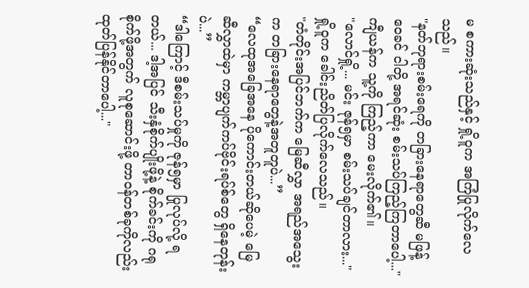မ စကားဆုံးသည်နှင့် ရှို့ဝူက အကြံပြုလိုက်လေသည်။
"နတ်ဘုရားစမ်းရေကို တခြားနေရာတွေဆီ မဖြန့်ဝေခင် ငါတို့ အရင်ဆုံး စမ်းသပ်ကြည့်ကြတာပေါ့..."
ကျီယန်က သူ့ကို ကြည့်ကာ မေးလိုက်၏။
"လောင်ရှို့... မင်း ဇုန်၅မှာ စမ်းသပ်ချင်တာလား..."
ရှို့ဝူက ခေါင်းညိတ်ပြလိုက်လေသည်။
"တံတိုင်းအပြင်ဘက်က မြေဆီလွှာ အရည်အသွေးက တခြားနေရာတွေနဲ့အတူတူပဲ...”
“လေထုအခြေအနေ ပိုကောင်းတယ်ဆိုပေမဲ့ မြေဆီလွှာထဲမှာ ကမ္ဘာပျက်ကပ်ဗိုင်းရပ်စ်တွေ ရှိနေတုန်းပဲ...”
“ဒါကြောင့် ဒီစမ်းသပ်မှုကို ဇုန်၅မှာ ပြုလုပ်လို့ ရတယ်... ဒါ့အပြင် သီးနှံစိုက်ပျိုးဖို့နဲ့ စိုက်ခင်းကို ဂရုစိုက်ဖို့အတွက် လူစုဆောင်းဖို့ တာဝန်တစ်ခုကိုလည်း ထုတ်ပြန်နိုင်တာပေါ့..."